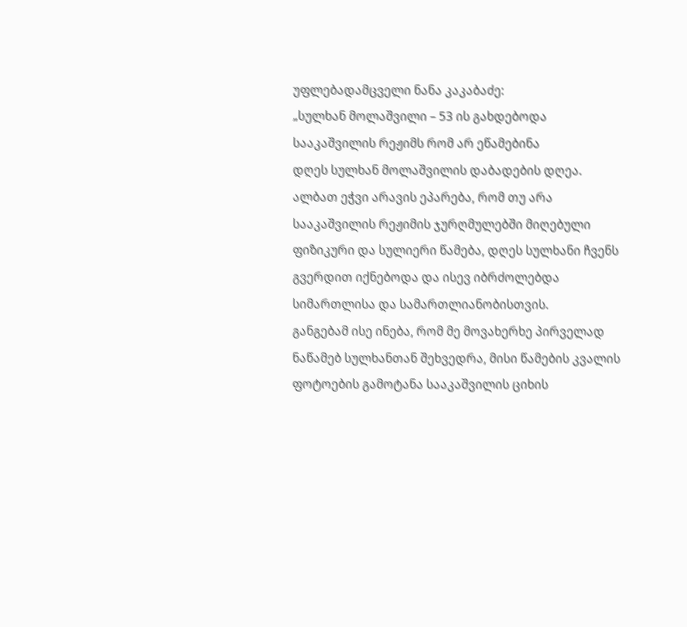უფლებადამცველი ნანა კაკაბაძე:
„სულხან მოლაშვილი – 53 ის გახდებოდა სააკაშვილის რეჟიმს რომ არ ეწამებინა
დღეს სულხან მოლაშვილის დაბადების დღეა. ალბათ ეჭვი არავის ეპარება, რომ თუ არა სააკაშვილის რეჟიმის ჯურღმულებში მიღებული ფიზიკური და სულიერი წამება, დღეს სულხანი ჩვენს გვერდით იქნებოდა და ისევ იბრძოლებდა სიმართლისა და სამართლიანობისთვის.
განგებამ ისე ინება, რომ მე მოვახერხე პირველად ნაწამებ სულხანთან შეხვედრა, მისი წამების კვალის ფოტოების გამოტანა სააკაშვილის ციხის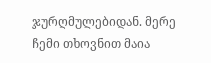ჯურღმულებიდან. მერე ჩემი თხოვნით მაია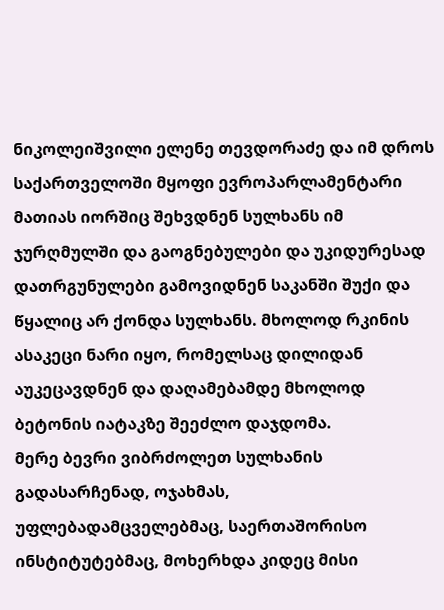ნიკოლეიშვილი ელენე თევდორაძე და იმ დროს საქართველოში მყოფი ევროპარლამენტარი მათიას იორშიც შეხვდნენ სულხანს იმ ჯურღმულში და გაოგნებულები და უკიდურესად დათრგუნულები გამოვიდნენ საკანში შუქი და წყალიც არ ქონდა სულხანს. მხოლოდ რკინის ასაკეცი ნარი იყო, რომელსაც დილიდან აუკეცავდნენ და დაღამებამდე მხოლოდ ბეტონის იატაკზე შეეძლო დაჯდომა.
მერე ბევრი ვიბრძოლეთ სულხანის გადასარჩენად, ოჯახმას, უფლებადამცველებმაც, საერთაშორისო ინსტიტუტებმაც, მოხერხდა კიდეც მისი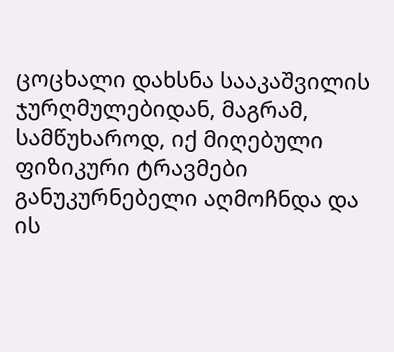ცოცხალი დახსნა სააკაშვილის ჯურღმულებიდან, მაგრამ, სამწუხაროდ, იქ მიღებული ფიზიკური ტრავმები განუკურნებელი აღმოჩნდა და ის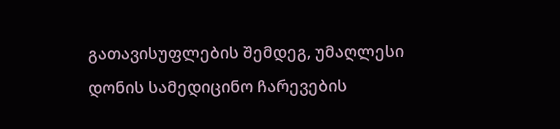გათავისუფლების შემდეგ, უმაღლესი დონის სამედიცინო ჩარევების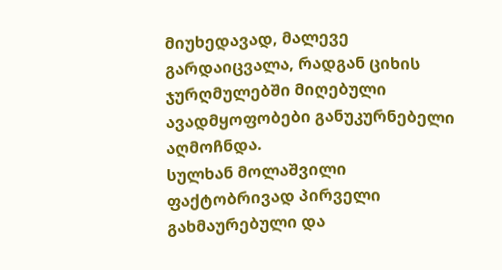მიუხედავად, მალევე გარდაიცვალა, რადგან ციხის ჯურღმულებში მიღებული ავადმყოფობები განუკურნებელი აღმოჩნდა.
სულხან მოლაშვილი ფაქტობრივად პირველი გახმაურებული და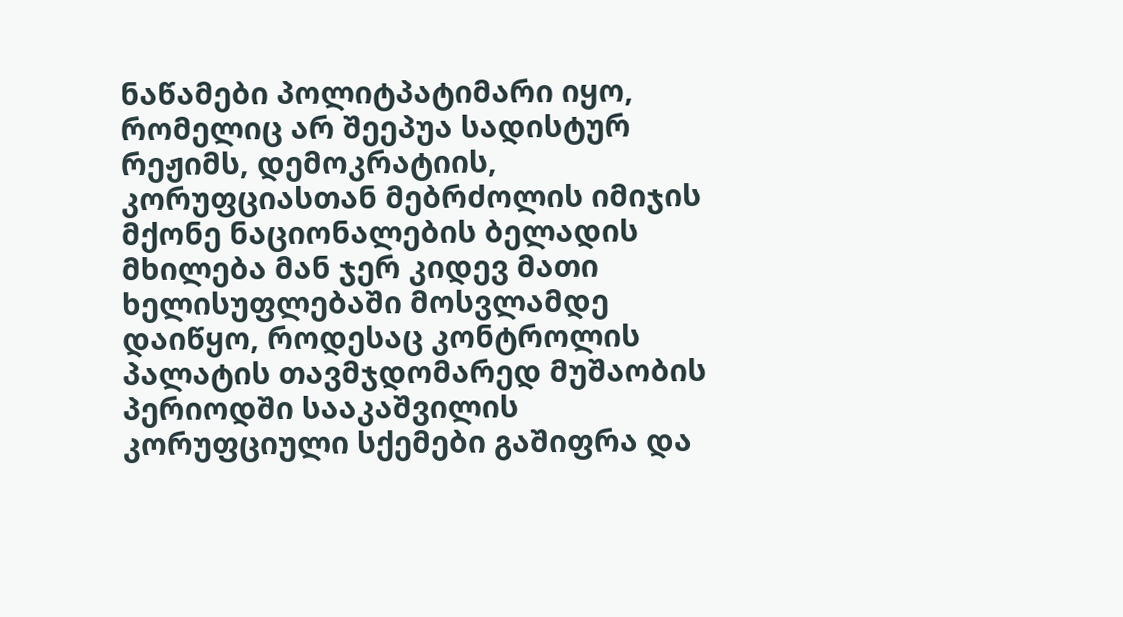ნაწამები პოლიტპატიმარი იყო, რომელიც არ შეეპუა სადისტურ რეჟიმს, დემოკრატიის, კორუფციასთან მებრძოლის იმიჯის მქონე ნაციონალების ბელადის მხილება მან ჯერ კიდევ მათი ხელისუფლებაში მოსვლამდე დაიწყო, როდესაც კონტროლის პალატის თავმჯდომარედ მუშაობის პერიოდში სააკაშვილის კორუფციული სქემები გაშიფრა და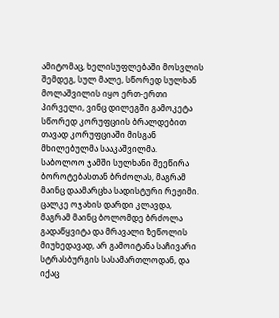ამიტომაც, ხელისუფლებაში მოსვლის შემდეგ, სულ მალე, სწორედ სულხან მოლაშვილის იყო ერთ-ერთი პირველი, ვინც დილეგში გამოკეტა სწორედ კორუფციის ბრალდებით თავად კორუფციაში მისგან მხილებულმა სააკაშვილმა.
საბოლოო ჯამში სულხანი შეეწირა ბოროტებასთან ბრძოლას, მაგრამ მაინც დაამარცხა სადისტური რეჟიმი. ცალკე ოჯახის დარდი კლავდა, მაგრამ მაინც ბოლომდე ბრძოლა გადაწყვიტა და მრავალი ზეწოლის მიუხედავად, არ გამოიტანა საჩივარი სტრასბურგის სასამართლოდან, და იქაც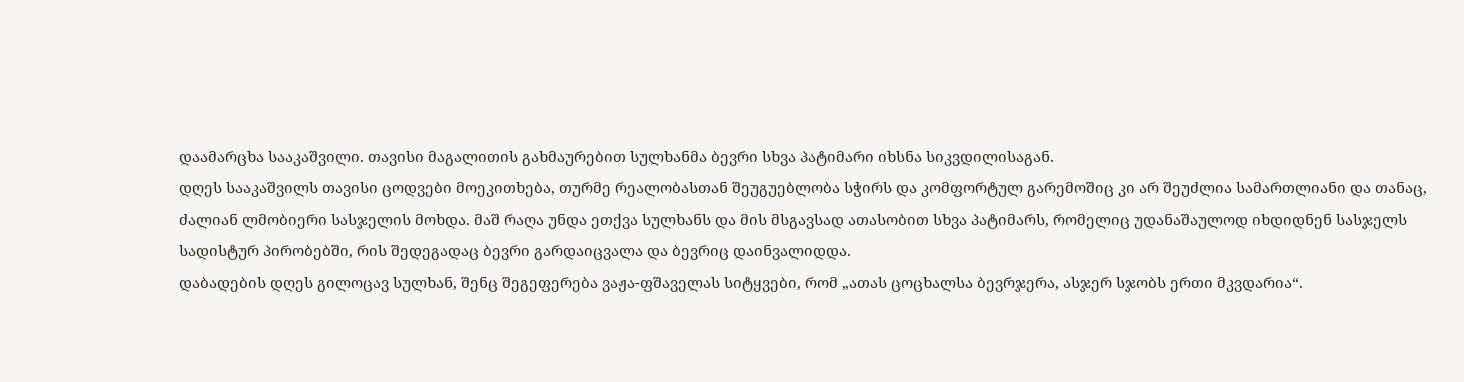დაამარცხა სააკაშვილი. თავისი მაგალითის გახმაურებით სულხანმა ბევრი სხვა პატიმარი იხსნა სიკვდილისაგან.
დღეს სააკაშვილს თავისი ცოდვები მოეკითხება, თურმე რეალობასთან შეუგუებლობა სჭირს და კომფორტულ გარემოშიც კი არ შეუძლია სამართლიანი და თანაც, ძალიან ლმობიერი სასჯელის მოხდა. მაშ რაღა უნდა ეთქვა სულხანს და მის მსგავსად ათასობით სხვა პატიმარს, რომელიც უდანაშაულოდ იხდიდნენ სასჯელს სადისტურ პირობებში, რის შედეგადაც ბევრი გარდაიცვალა და ბევრიც დაინვალიდდა.
დაბადების დღეს გილოცავ სულხან, შენც შეგეფერება ვაჟა-ფშაველას სიტყვები, რომ „ათას ცოცხალსა ბევრჯერა, ასჯერ სჯობს ერთი მკვდარია“.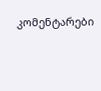კომენტარები